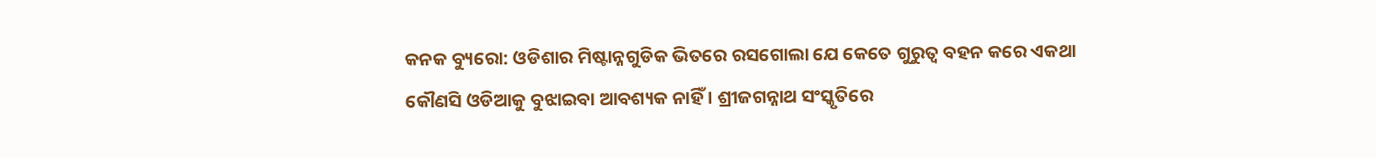କନକ ବ୍ୟୁରୋ: ଓଡିଶାର ମିଷ୍ଟାନ୍ନଗୁଡିକ ଭିତରେ ରସଗୋଲା ଯେ କେତେ ଗୁରୁତ୍ୱ ବହନ କରେ ଏକଥା କୌଣସି ଓଡିଆକୁ ବୁଝାଇବା ଆବଶ୍ୟକ ନାହିଁ । ଶ୍ରୀଜଗନ୍ନାଥ ସଂସ୍କୃତିରେ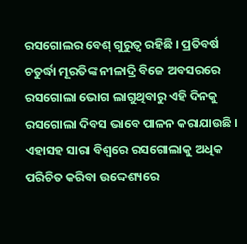ରସଗୋଲର ବେଶ୍ ଗୁରୁତ୍ୱ ରହିଛି । ପ୍ରତିବର୍ଷ ଚତୁର୍ଦ୍ଧା ମୂରତିଙ୍କ ନୀଳାଦ୍ରି ବିଜେ ଅବସରରେ ରସଗୋଲା ଭୋଗ ଲାଗୁଥିବାରୁ ଏହି ଦିନକୁ ରସଗୋଲା ଦିବସ ଭାବେ ପାଳନ କରାଯାଉଛି । ଏହାସହ ସାରା ବିଶ୍ୱରେ ରସଗୋଲାକୁ ଅଧିକ ପରିଚିତ କରିବା ଉଦ୍ଦେଶ୍ୟରେ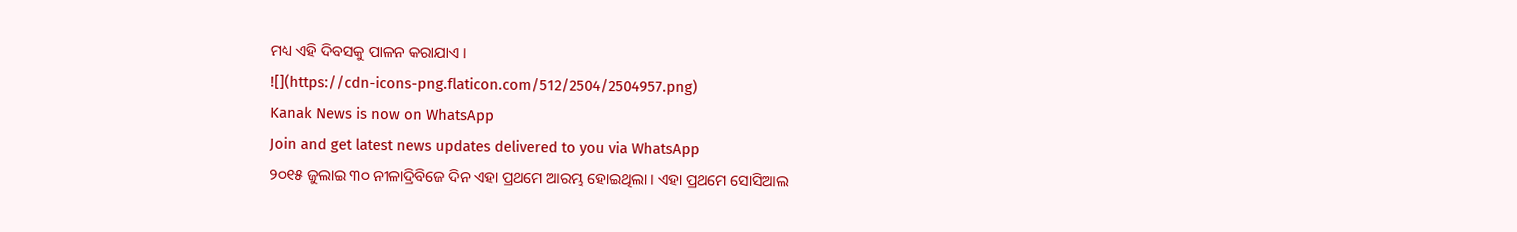ମଧ୍ୟ ଏହି ଦିବସକୁ ପାଳନ କରାଯାଏ ।
![](https://cdn-icons-png.flaticon.com/512/2504/2504957.png)
Kanak News is now on WhatsApp
Join and get latest news updates delivered to you via WhatsApp
୨୦୧୫ ଜୁଲାଇ ୩୦ ନୀଳାଦ୍ରିବିଜେ ଦିନ ଏହା ପ୍ରଥମେ ଆରମ୍ଭ ହୋଇଥିଲା । ଏହା ପ୍ରଥମେ ସୋସିଆଲ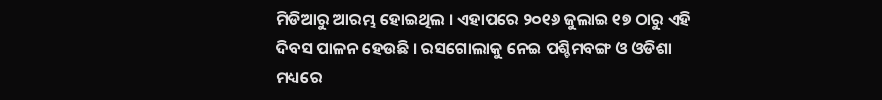ମିଡିଆରୁ ଆରମ୍ଭ ହୋଇଥିଲ । ଏହାପରେ ୨୦୧୬ ଜୁଲାଇ ୧୭ ଠାରୁ ଏହି ଦିବସ ପାଳନ ହେଉଛି । ରସଗୋଲାକୁ ନେଇ ପଶ୍ଚିମବଙ୍ଗ ଓ ଓଡିଶା ମଧ୍ୟରେ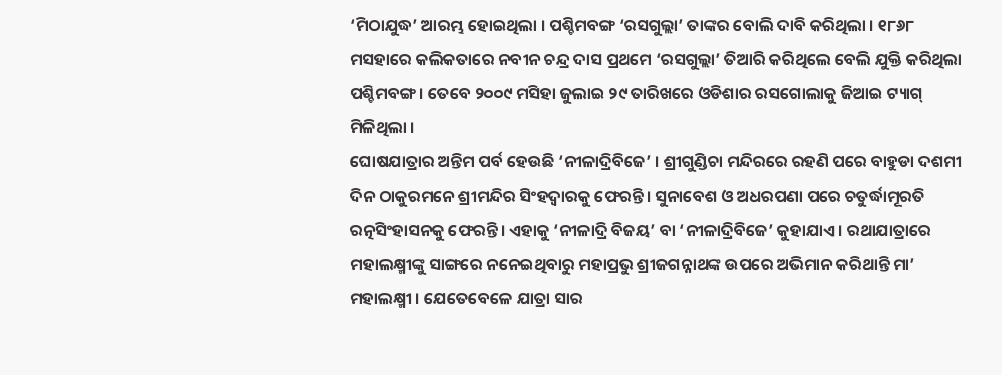‘ମିଠାଯୁଦ୍ଧ’ ଆରମ୍ଭ ହୋଇଥିଲା । ପଶ୍ଚିମବଙ୍ଗ ‘ରସଗୁଲ୍ଲା’ ତାଙ୍କର ବୋଲି ଦାବି କରିଥିଲା । ୧୮୬୮ ମସହାରେ କଲିକତାରେ ନବୀନ ଚନ୍ଦ୍ର ଦାସ ପ୍ରଥମେ ‘ରସଗୁଲ୍ଲା’ ତିଆରି କରିଥିଲେ ବେଲି ଯୁକ୍ତି କରିଥିଲା ପଶ୍ଚିମବଙ୍ଗ । ତେବେ ୨୦୦୯ ମସିହା ଜୁଲାଇ ୨୯ ତାରିଖରେ ଓଡିଶାର ରସଗୋଲାକୁ ଜିଆଇ ଟ୍ୟାଗ୍ ମିଳିଥିଲା ।
ଘୋଷଯାତ୍ରାର ଅନ୍ତିମ ପର୍ବ ହେଉଛି ‘ନୀଳାଦ୍ରିବିଜେ’ । ଶ୍ରୀଗୁଣ୍ଡିଚା ମନ୍ଦିରରେ ରହଣି ପରେ ବାହୁଡା ଦଶମୀ ଦିନ ଠାକୁରମନେ ଶ୍ରୀମନ୍ଦିର ସିଂହଦ୍ୱାରକୁ ଫେରନ୍ତି । ସୁନାବେଶ ଓ ଅଧରପଣା ପରେ ଚତୁର୍ଦ୍ଧାମୂରତି ରତ୍ନସିଂହାସନକୁ ଫେରନ୍ତି । ଏହାକୁ ‘ନୀଳାଦ୍ରି ବିଜୟ’ ବା ‘ନୀଳାଦ୍ରିବିଜେ’ କୁହାଯାଏ । ରଥାଯାତ୍ରାରେ ମହାଲକ୍ଷ୍ମୀଙ୍କୁ ସାଙ୍ଗରେ ନନେଇଥିବାରୁ ମହାପ୍ରଭୁ ଶ୍ରୀଜଗନ୍ନାଥଙ୍କ ଉପରେ ଅଭିମାନ କରିଥାନ୍ତି ମା’ ମହାଲକ୍ଷ୍ମୀ । ଯେତେବେଳେ ଯାତ୍ରା ସାର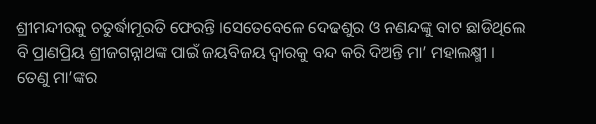ଶ୍ରୀମନ୍ଦୀରକୁ ଚତୁର୍ଦ୍ଧାମୂରତି ଫେରନ୍ତି ।ସେତେବେଳେ ଦେଢଶୁର ଓ ନଣନ୍ଦଙ୍କୁ ବାଟ ଛାଡିଥିଲେ ବି ପ୍ରାଣପ୍ରିୟ ଶ୍ରୀଜଗନ୍ନାଥଙ୍କ ପାଇଁ ଜୟବିଜୟ ଦ୍ୱାରକୁ ବନ୍ଦ କରି ଦିଅନ୍ତି ମା’ ମହାଲକ୍ଷ୍ମୀ । ତେଣୁ ମା’ଙ୍କର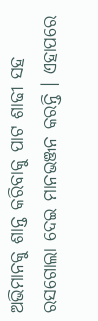ଅଭିମାନକୁ ଶାନ୍ତ କରିବାକୁ ପାଟ ଶାଢୀ ସହ ରସଗୋଲା ଦେଇ ମାନଭଞ୍ଜନ କରନ୍ତି । ଏହାପରେ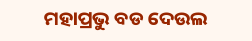ମହାପ୍ରଭୁ ବଡ ଦେଉଲ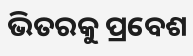ଭିତରକୁ ପ୍ରବେଶ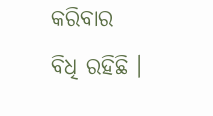କରିବାର ବିଧି ରହିଛି ।